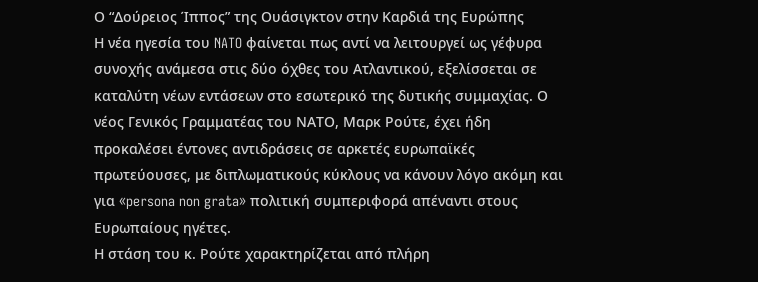Ο “Δούρειος Ίππος” της Ουάσιγκτον στην Καρδιά της Ευρώπης
Η νέα ηγεσία του NATO φαίνεται πως αντί να λειτουργεί ως γέφυρα συνοχής ανάμεσα στις δύο όχθες του Ατλαντικού, εξελίσσεται σε καταλύτη νέων εντάσεων στο εσωτερικό της δυτικής συμμαχίας. Ο νέος Γενικός Γραμματέας του ΝΑΤΟ, Μαρκ Ρούτε, έχει ήδη προκαλέσει έντονες αντιδράσεις σε αρκετές ευρωπαϊκές πρωτεύουσες, με διπλωματικούς κύκλους να κάνουν λόγο ακόμη και για «persona non grata» πολιτική συμπεριφορά απέναντι στους Ευρωπαίους ηγέτες.
Η στάση του κ. Ρούτε χαρακτηρίζεται από πλήρη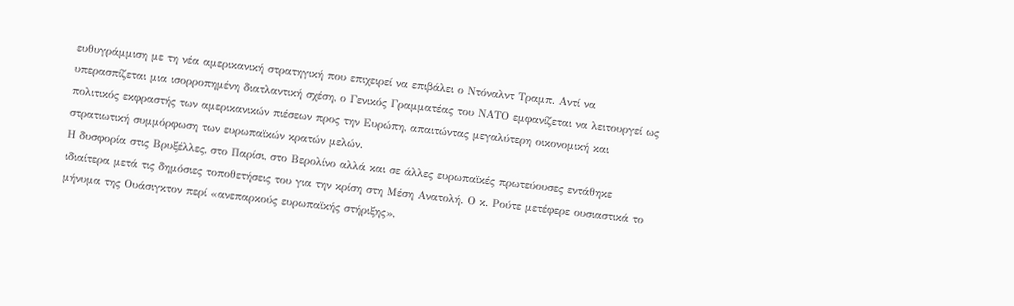ευθυγράμμιση με τη νέα αμερικανική στρατηγική που επιχειρεί να επιβάλει ο Ντόναλντ Τραμπ. Αντί να υπερασπίζεται μια ισορροπημένη διατλαντική σχέση, ο Γενικός Γραμματέας του ΝΑΤΟ εμφανίζεται να λειτουργεί ως πολιτικός εκφραστής των αμερικανικών πιέσεων προς την Ευρώπη, απαιτώντας μεγαλύτερη οικονομική και στρατιωτική συμμόρφωση των ευρωπαϊκών κρατών μελών.
Η δυσφορία στις Βρυξέλλες, στο Παρίσι, στο Βερολίνο αλλά και σε άλλες ευρωπαϊκές πρωτεύουσες εντάθηκε ιδιαίτερα μετά τις δημόσιες τοποθετήσεις του για την κρίση στη Μέση Ανατολή. Ο κ. Ρούτε μετέφερε ουσιαστικά το μήνυμα της Ουάσιγκτον περί «ανεπαρκούς ευρωπαϊκής στήριξης»,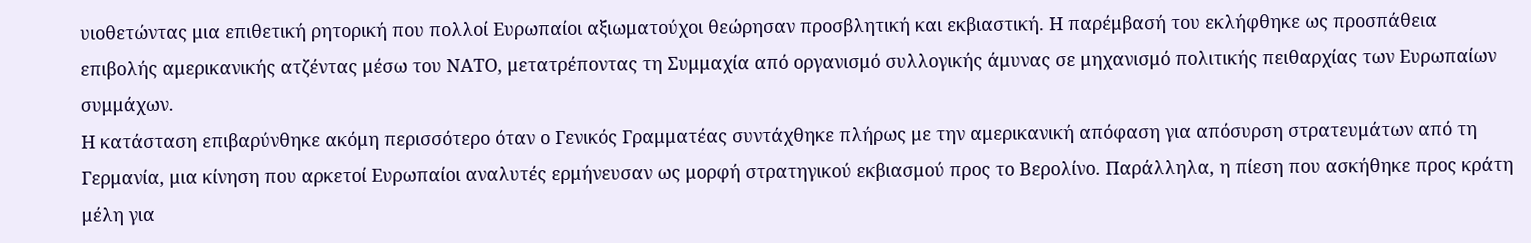υιοθετώντας μια επιθετική ρητορική που πολλοί Ευρωπαίοι αξιωματούχοι θεώρησαν προσβλητική και εκβιαστική. Η παρέμβασή του εκλήφθηκε ως προσπάθεια επιβολής αμερικανικής ατζέντας μέσω του ΝΑΤΟ, μετατρέποντας τη Συμμαχία από οργανισμό συλλογικής άμυνας σε μηχανισμό πολιτικής πειθαρχίας των Ευρωπαίων συμμάχων.
Η κατάσταση επιβαρύνθηκε ακόμη περισσότερο όταν ο Γενικός Γραμματέας συντάχθηκε πλήρως με την αμερικανική απόφαση για απόσυρση στρατευμάτων από τη Γερμανία, μια κίνηση που αρκετοί Ευρωπαίοι αναλυτές ερμήνευσαν ως μορφή στρατηγικού εκβιασμού προς το Βερολίνο. Παράλληλα, η πίεση που ασκήθηκε προς κράτη μέλη για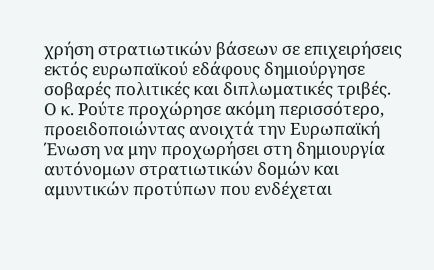χρήση στρατιωτικών βάσεων σε επιχειρήσεις εκτός ευρωπαϊκού εδάφους δημιούργησε σοβαρές πολιτικές και διπλωματικές τριβές.
Ο κ. Ρούτε προχώρησε ακόμη περισσότερο, προειδοποιώντας ανοιχτά την Ευρωπαϊκή Ένωση να μην προχωρήσει στη δημιουργία αυτόνομων στρατιωτικών δομών και αμυντικών προτύπων που ενδέχεται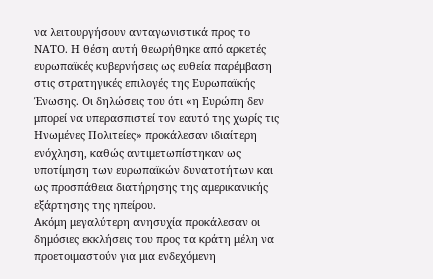να λειτουργήσουν ανταγωνιστικά προς το ΝΑΤΟ. Η θέση αυτή θεωρήθηκε από αρκετές ευρωπαϊκές κυβερνήσεις ως ευθεία παρέμβαση στις στρατηγικές επιλογές της Ευρωπαϊκής Ένωσης. Οι δηλώσεις του ότι «η Ευρώπη δεν μπορεί να υπερασπιστεί τον εαυτό της χωρίς τις Ηνωμένες Πολιτείες» προκάλεσαν ιδιαίτερη ενόχληση, καθώς αντιμετωπίστηκαν ως υποτίμηση των ευρωπαϊκών δυνατοτήτων και ως προσπάθεια διατήρησης της αμερικανικής εξάρτησης της ηπείρου.
Ακόμη μεγαλύτερη ανησυχία προκάλεσαν οι δημόσιες εκκλήσεις του προς τα κράτη μέλη να προετοιμαστούν για μια ενδεχόμενη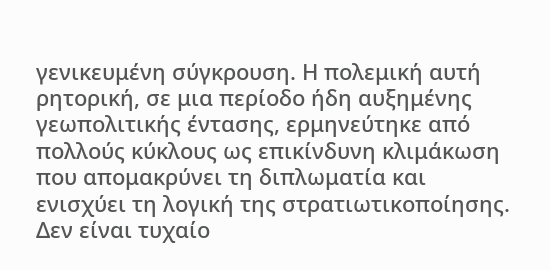γενικευμένη σύγκρουση. Η πολεμική αυτή ρητορική, σε μια περίοδο ήδη αυξημένης γεωπολιτικής έντασης, ερμηνεύτηκε από πολλούς κύκλους ως επικίνδυνη κλιμάκωση που απομακρύνει τη διπλωματία και ενισχύει τη λογική της στρατιωτικοποίησης.
Δεν είναι τυχαίο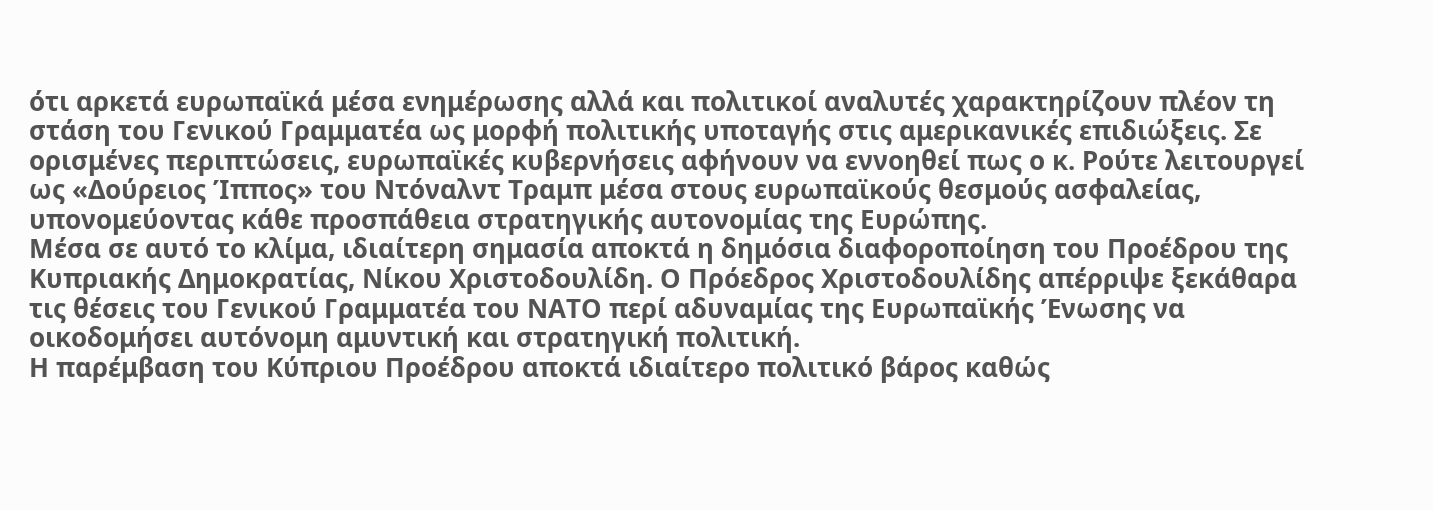ότι αρκετά ευρωπαϊκά μέσα ενημέρωσης αλλά και πολιτικοί αναλυτές χαρακτηρίζουν πλέον τη στάση του Γενικού Γραμματέα ως μορφή πολιτικής υποταγής στις αμερικανικές επιδιώξεις. Σε ορισμένες περιπτώσεις, ευρωπαϊκές κυβερνήσεις αφήνουν να εννοηθεί πως ο κ. Ρούτε λειτουργεί ως «Δούρειος Ίππος» του Ντόναλντ Τραμπ μέσα στους ευρωπαϊκούς θεσμούς ασφαλείας, υπονομεύοντας κάθε προσπάθεια στρατηγικής αυτονομίας της Ευρώπης.
Μέσα σε αυτό το κλίμα, ιδιαίτερη σημασία αποκτά η δημόσια διαφοροποίηση του Προέδρου της Κυπριακής Δημοκρατίας, Νίκου Χριστοδουλίδη. Ο Πρόεδρος Χριστοδουλίδης απέρριψε ξεκάθαρα τις θέσεις του Γενικού Γραμματέα του ΝΑΤΟ περί αδυναμίας της Ευρωπαϊκής Ένωσης να οικοδομήσει αυτόνομη αμυντική και στρατηγική πολιτική.
Η παρέμβαση του Κύπριου Προέδρου αποκτά ιδιαίτερο πολιτικό βάρος καθώς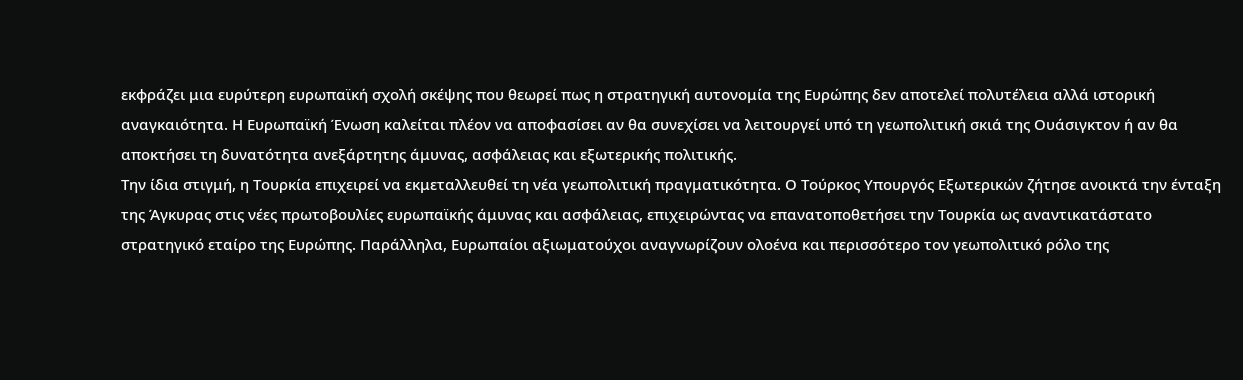εκφράζει μια ευρύτερη ευρωπαϊκή σχολή σκέψης που θεωρεί πως η στρατηγική αυτονομία της Ευρώπης δεν αποτελεί πολυτέλεια αλλά ιστορική αναγκαιότητα. Η Ευρωπαϊκή Ένωση καλείται πλέον να αποφασίσει αν θα συνεχίσει να λειτουργεί υπό τη γεωπολιτική σκιά της Ουάσιγκτον ή αν θα αποκτήσει τη δυνατότητα ανεξάρτητης άμυνας, ασφάλειας και εξωτερικής πολιτικής.
Την ίδια στιγμή, η Τουρκία επιχειρεί να εκμεταλλευθεί τη νέα γεωπολιτική πραγματικότητα. Ο Τούρκος Υπουργός Εξωτερικών ζήτησε ανοικτά την ένταξη της Άγκυρας στις νέες πρωτοβουλίες ευρωπαϊκής άμυνας και ασφάλειας, επιχειρώντας να επανατοποθετήσει την Τουρκία ως αναντικατάστατο στρατηγικό εταίρο της Ευρώπης. Παράλληλα, Ευρωπαίοι αξιωματούχοι αναγνωρίζουν ολοένα και περισσότερο τον γεωπολιτικό ρόλο της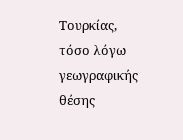Τουρκίας, τόσο λόγω γεωγραφικής θέσης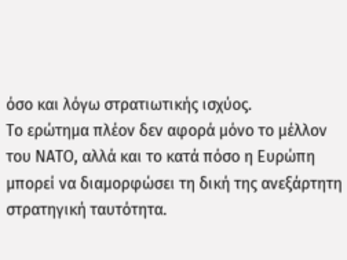όσο και λόγω στρατιωτικής ισχύος.
Το ερώτημα πλέον δεν αφορά μόνο το μέλλον του ΝΑΤΟ, αλλά και το κατά πόσο η Ευρώπη μπορεί να διαμορφώσει τη δική της ανεξάρτητη στρατηγική ταυτότητα.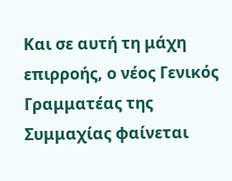Και σε αυτή τη μάχη επιρροής, ο νέος Γενικός Γραμματέας της Συμμαχίας φαίνεται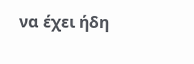να έχει ήδη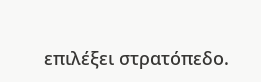επιλέξει στρατόπεδο.